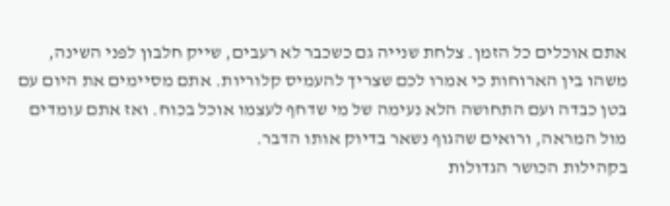אתם אוכלים כל הזמן. צלחת שנייה גם כשכבר לא רעבים, שייק חלבון לפני השינה, משהו בין הארוחות כי אמרו לכם שצריך להעמיס קלוריות. אתם מסיימים את היום עם בטן כבדה ועם התחושה הלא נעימה של מי שדחף לעצמו אוכל בכוח. ואז אתם עומדים מול המראה, ורואים שהגוף נשאר בדיוק אותו הדבר.
בקהילות הכושר הגדולות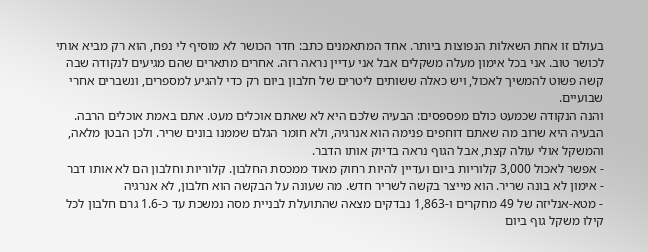בעולם זו אחת השאלות הנפוצות ביותר. אחד המתאמנים כתב: חדר הכושר לא מוסיף לי נפח, הוא רק מביא אותי לכושר טוב. אני בכל אימון מעלה משקלים אבל אני עדיין נראה רזה. אחרים מתארים שהם מגיעים לנקודה שבה קשה פשוט להמשיך לאכול, ויש כאלה ששותים ליטרים של חלבון ביום רק כדי להגיע למספרים, ונשברים אחרי שבועיים.
והנה הנקודה שכמעט כולם מפספסים: הבעיה שלכם היא לא שאתם אוכלים מעט. אתם באמת אוכלים הרבה. הבעיה היא שרוב מה שאתם דוחפים פנימה הוא אנרגיה, ולא חומר הגלם שממנו בונים שריר. ולכן הבטן מלאה, והמשקל אולי עולה קצת, אבל הגוף נראה בדיוק אותו הדבר.
- אפשר לאכול 3,000 קלוריות ביום ועדיין להיות רחוק מאוד ממכסת החלבון. קלוריות וחלבון הם לא אותו דבר
- אימון לא בונה שריר. הוא מייצר בקשה לשריר חדש. מה שעונה על הבקשה הוא חלבון, לא אנרגיה
- מטא-אנליזה של 49 מחקרים ו-1,863 נבדקים מצאה שהתועלת לבניית מסה נמשכת עד כ-1.6 גרם חלבון לכל קילו משקל גוף ביום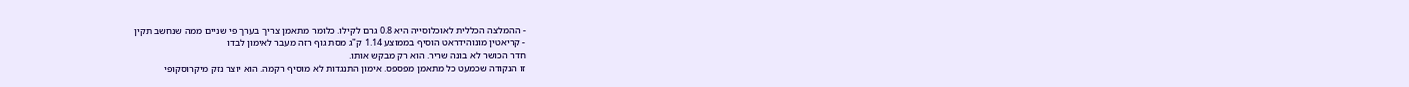- ההמלצה הכללית לאוכלוסייה היא 0.8 גרם לקילו. כלומר מתאמן צריך בערך פי שניים ממה שנחשב תקין
- קריאטין מונוהידראט הוסיף בממוצע 1.14 ק"ג מסת גוף רזה מעבר לאימון לבדו
חדר הכושר לא בונה שריר. הוא רק מבקש אותו.
זו הנקודה שכמעט כל מתאמן מפספס. אימון התנגדות לא מוסיף רקמה. הוא יוצר נזק מיקרוסקופי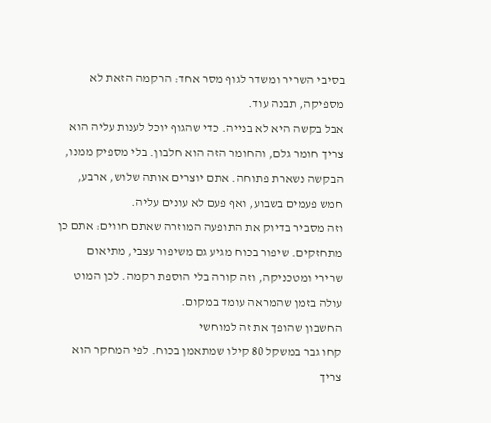בסיבי השריר ומשדר לגוף מסר אחד: הרקמה הזאת לא מספיקה, תבנה עוד.
אבל בקשה היא לא בנייה. כדי שהגוף יוכל לענות עליה הוא צריך חומר גלם, והחומר הזה הוא חלבון. בלי מספיק ממנו, הבקשה נשארת פתוחה. אתם יוצרים אותה שלוש, ארבע, חמש פעמים בשבוע, ואף פעם לא עונים עליה.
וזה מסביר בדיוק את התופעה המוזרה שאתם חווים: אתם כן מתחזקים. שיפור בכוח מגיע גם משיפור עצבי, מתיאום שרירי ומטכניקה, וזה קורה בלי הוספת רקמה. לכן המוט עולה בזמן שהמראה עומד במקום.
החשבון שהופך את זה למוחשי
קחו גבר במשקל 80 קילו שמתאמן בכוח. לפי המחקר הוא צריך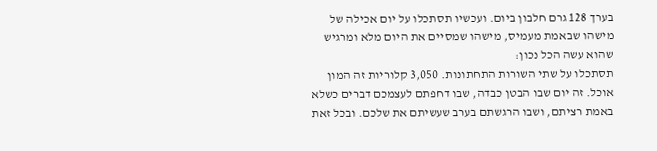בערך 128 גרם חלבון ביום. ועכשיו תסתכלו על יום אכילה של מישהו שבאמת מעמיס, מישהו שמסיים את היום מלא ומרגיש שהוא עשה הכל נכון:
תסתכלו על שתי השורות התחתונות. 3,050 קלוריות זה המון אוכל. זה יום שבו הבטן כבדה, שבו דחפתם לעצמכם דברים כשלא באמת רציתם, ושבו הרגשתם בערב שעשיתם את שלכם. ובכל זאת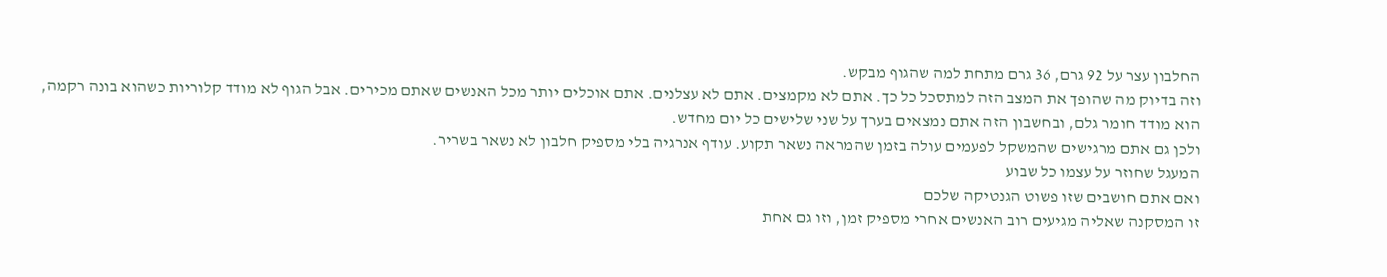החלבון עצר על 92 גרם, 36 גרם מתחת למה שהגוף מבקש.
וזה בדיוק מה שהופך את המצב הזה למתסכל כל כך. אתם לא מקמצים. אתם לא עצלנים. אתם אוכלים יותר מכל האנשים שאתם מכירים. אבל הגוף לא מודד קלוריות כשהוא בונה רקמה, הוא מודד חומר גלם, ובחשבון הזה אתם נמצאים בערך על שני שלישים כל יום מחדש.
ולכן גם אתם מרגישים שהמשקל לפעמים עולה בזמן שהמראה נשאר תקוע. עודף אנרגיה בלי מספיק חלבון לא נשאר בשריר.
המעגל שחוזר על עצמו כל שבוע
ואם אתם חושבים שזו פשוט הגנטיקה שלכם
זו המסקנה שאליה מגיעים רוב האנשים אחרי מספיק זמן, וזו גם אחת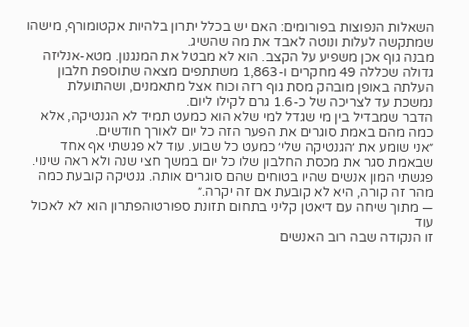השאלות הנפוצות בפורומים: האם יש בכלל יתרון בלהיות אקטומורף, מישהו שמתקשה לעלות ונוטה לאבד את מה שהשיג.
מבנה גוף אכן משפיע על הקצב. הוא לא מבטל את המנגנון. מטא-אנליזה גדולה שכללה 49 מחקרים ו-1,863 משתתפים מצאה שתוספת חלבון העלתה באופן מובהק מסת גוף רזה וכוח אצל מתאמנים, ושהתועלת נמשכת עד לצריכה של כ-1.6 גרם לקילו ליום.
הדבר שמבדיל בין מי שגדל למי שלא הוא כמעט תמיד לא הגנטיקה, אלא כמה מהם באמת סוגרים את הפער הזה כל יום לאורך חודשים.
״אני שומע את ׳הגנטיקה שלי׳ כמעט כל שבוע. עוד לא פגשתי אף אחד שבאמת סגר את מכסת החלבון שלו כל יום במשך חצי שנה ולא ראה שינוי. פגשתי המון אנשים שהיו בטוחים שהם סוגרים אותה. גנטיקה קובעת כמה מהר זה קורה, היא לא קובעת אם זה יקרה.״
— מתוך שיחה עם דיאטן קליני בתחום תזונת ספורטוהפתרון הוא לא לאכול עוד
זו הנקודה שבה רוב האנשים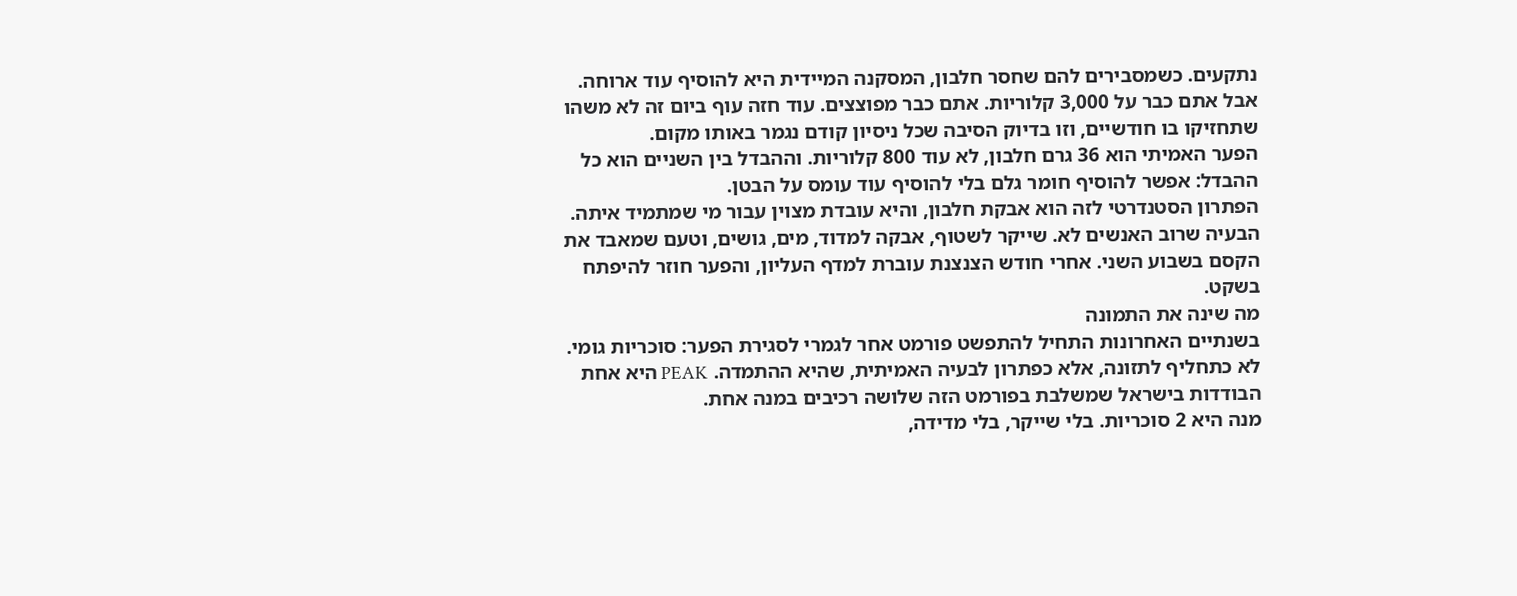נתקעים. כשמסבירים להם שחסר חלבון, המסקנה המיידית היא להוסיף עוד ארוחה. אבל אתם כבר על 3,000 קלוריות. אתם כבר מפוצצים. עוד חזה עוף ביום זה לא משהו שתחזיקו בו חודשיים, וזו בדיוק הסיבה שכל ניסיון קודם נגמר באותו מקום.
הפער האמיתי הוא 36 גרם חלבון, לא עוד 800 קלוריות. וההבדל בין השניים הוא כל ההבדל: אפשר להוסיף חומר גלם בלי להוסיף עוד עומס על הבטן.
הפתרון הסטנדרטי לזה הוא אבקת חלבון, והיא עובדת מצוין עבור מי שמתמיד איתה. הבעיה שרוב האנשים לא. שייקר לשטוף, אבקה למדוד, מים, גושים, וטעם שמאבד את הקסם בשבוע השני. אחרי חודש הצנצנת עוברת למדף העליון, והפער חוזר להיפתח בשקט.
מה שינה את התמונה
בשנתיים האחרונות התחיל להתפשט פורמט אחר לגמרי לסגירת הפער: סוכריות גומי. לא כתחליף לתזונה, אלא כפתרון לבעיה האמיתית, שהיא ההתמדה. PEAK היא אחת הבודדות בישראל שמשלבת בפורמט הזה שלושה רכיבים במנה אחת.
מנה היא 2 סוכריות. בלי שייקר, בלי מדידה,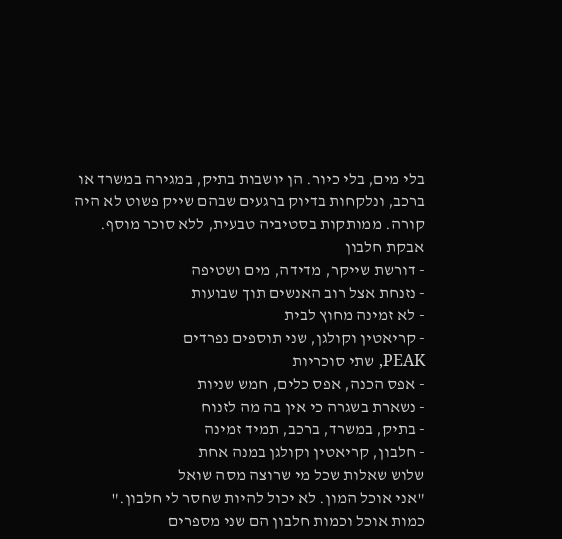בלי מים, בלי כיור. הן יושבות בתיק, במגירה במשרד או ברכב, ונלקחות בדיוק ברגעים שבהם שייק פשוט לא היה קורה. ממותקות בסטיביה טבעית, ללא סוכר מוסף.
אבקת חלבון
- דורשת שייקר, מדידה, מים ושטיפה
- נזנחת אצל רוב האנשים תוך שבועות
- לא זמינה מחוץ לבית
- קריאטין וקולגן, שני תוספים נפרדים
PEAK, שתי סוכריות
- אפס הכנה, אפס כלים, חמש שניות
- נשארת בשגרה כי אין בה מה לזנוח
- בתיק, במשרד, ברכב, תמיד זמינה
- חלבון, קריאטין וקולגן במנה אחת
שלוש שאלות שכל מי שרוצה מסה שואל
"אני אוכל המון. לא יכול להיות שחסר לי חלבון."
כמות אוכל וכמות חלבון הם שני מספרים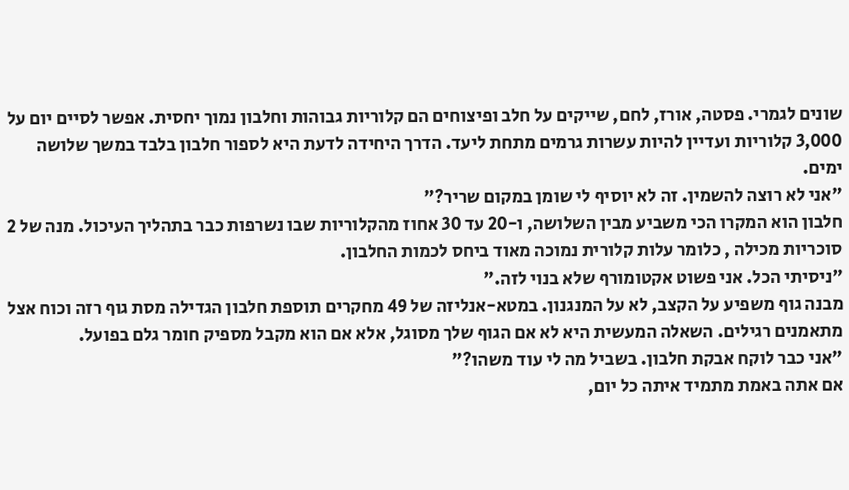שונים לגמרי. פסטה, אורז, לחם, שייקים על חלב ופיצוחים הם קלוריות גבוהות וחלבון נמוך יחסית. אפשר לסיים יום על 3,000 קלוריות ועדיין להיות עשרות גרמים מתחת ליעד. הדרך היחידה לדעת היא לספור חלבון בלבד במשך שלושה ימים.
"אני לא רוצה להשמין. זה לא יוסיף לי שומן במקום שריר?"
חלבון הוא המקרו הכי משביע מבין השלושה, ו-20 עד 30 אחוז מהקלוריות שבו נשרפות כבר בתהליך העיכול. מנה של 2 סוכריות מכילה , כלומר עלות קלורית נמוכה מאוד ביחס לכמות החלבון.
"ניסיתי הכל. אני פשוט אקטומורף שלא בנוי לזה."
מבנה גוף משפיע על הקצב, לא על המנגנון. במטא-אנליזה של 49 מחקרים תוספת חלבון הגדילה מסת גוף רזה וכוח אצל מתאמנים רגילים. השאלה המעשית היא לא אם הגוף שלך מסוגל, אלא אם הוא מקבל מספיק חומר גלם בפועל.
"אני כבר לוקח אבקת חלבון. בשביל מה לי עוד משהו?"
אם אתה באמת מתמיד איתה כל יום,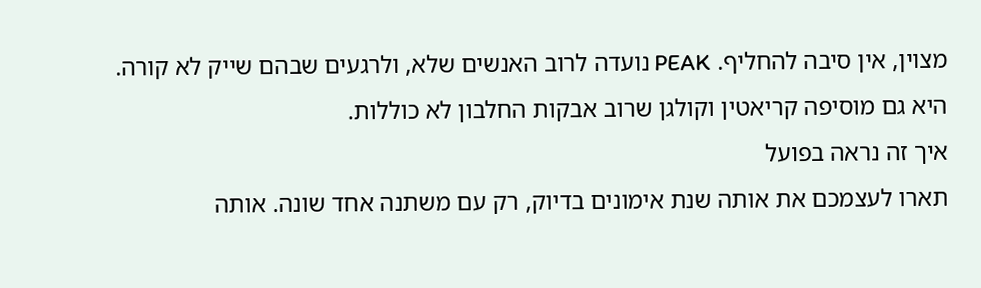מצוין, אין סיבה להחליף. PEAK נועדה לרוב האנשים שלא, ולרגעים שבהם שייק לא קורה. היא גם מוסיפה קריאטין וקולגן שרוב אבקות החלבון לא כוללות.
איך זה נראה בפועל
תארו לעצמכם את אותה שנת אימונים בדיוק, רק עם משתנה אחד שונה. אותה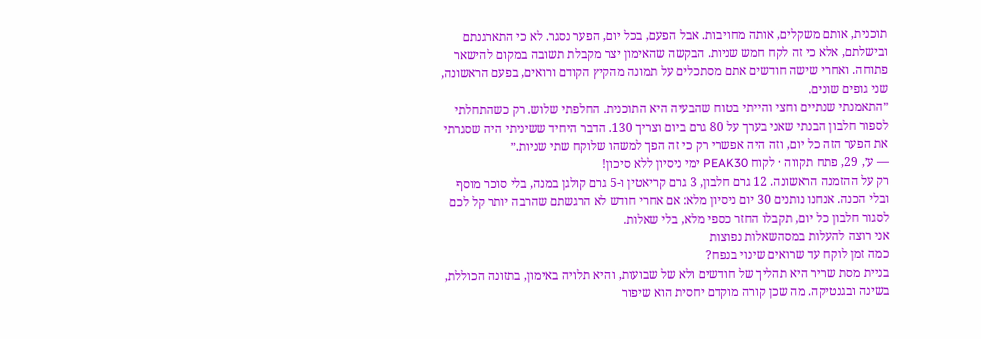תוכנית, אותם משקלים, אותה מחויבות. אבל הפעם, בכל יום, הפער נסגר. לא כי התארגנתם ובישלתם, אלא כי זה לקח חמש שניות. הבקשה שהאימון יצר מקבלת תשובה במקום להישאר פתוחה. ואחרי שישה חודשים אתם מסתכלים על תמונה מהקיץ הקודם ורואים, בפעם הראשונה, שני גופים שונים.
״התאמנתי שנתיים וחצי והייתי בטוח שהבעיה היא התוכנית. החלפתי שלוש. רק כשהתחלתי לספור חלבון הבנתי שאני בערך על 80 גרם ביום וצריך 130. הדבר היחיד ששיניתי היה שסגרתי את הפער הזה כל יום, וזה היה אפשרי רק כי זה הפך למשהו שלוקח שתי שניות.״
— ע׳, 29, פתח תקווה · לקוח PEAK30 ימי ניסיון ללא סיכון!
רק על ההזמנה הראשונה. 12 גרם חלבון, 3 גרם קריאטין ו-5 גרם קולגן במנה, בלי סוכר מוסף ובלי הכנה. אנחנו נותנים 30 יום ניסיון מלא: אם אחרי חודש לא הרגשתם שהרבה יותר קל לכם לסגור חלבון כל יום, תקבלו החזר כספי מלא, בלי שאלות.
אני רוצה להעלות במסהשאלות נפוצות
כמה זמן לוקח עד שרואים שינוי בנפח?
בניית מסת שריר היא תהליך של חודשים ולא של שבועות, והיא תלויה באימון, בתזונה הכוללת, בשינה ובגנטיקה. מה שכן קורה מוקדם יחסית הוא שיפור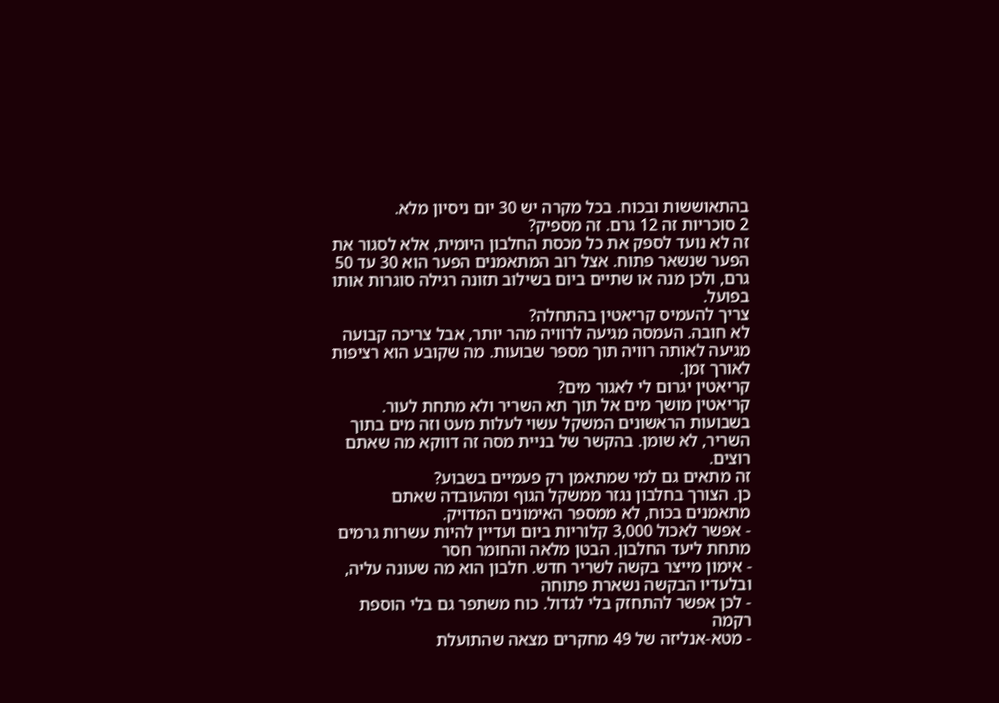בהתאוששות ובכוח. בכל מקרה יש 30 יום ניסיון מלא.
2 סוכריות זה 12 גרם. זה מספיק?
זה לא נועד לספק את כל מכסת החלבון היומית, אלא לסגור את הפער שנשאר פתוח. אצל רוב המתאמנים הפער הוא 30 עד 50 גרם, ולכן מנה או שתיים ביום בשילוב תזונה רגילה סוגרות אותו בפועל.
צריך להעמיס קריאטין בהתחלה?
לא חובה. העמסה מגיעה לרוויה מהר יותר, אבל צריכה קבועה מגיעה לאותה רוויה תוך מספר שבועות. מה שקובע הוא רציפות לאורך זמן.
קריאטין יגרום לי לאגור מים?
קריאטין מושך מים אל תוך תא השריר ולא מתחת לעור. בשבועות הראשונים המשקל עשוי לעלות מעט וזה מים בתוך השריר, לא שומן. בהקשר של בניית מסה זה דווקא מה שאתם רוצים.
זה מתאים גם למי שמתאמן רק פעמיים בשבוע?
כן. הצורך בחלבון נגזר ממשקל הגוף ומהעובדה שאתם מתאמנים בכוח, לא ממספר האימונים המדויק.
- אפשר לאכול 3,000 קלוריות ביום ועדיין להיות עשרות גרמים מתחת ליעד החלבון. הבטן מלאה והחומר חסר
- אימון מייצר בקשה לשריר חדש. חלבון הוא מה שעונה עליה, ובלעדיו הבקשה נשארת פתוחה
- לכן אפשר להתחזק בלי לגדול. כוח משתפר גם בלי הוספת רקמה
- מטא-אנליזה של 49 מחקרים מצאה שהתועלת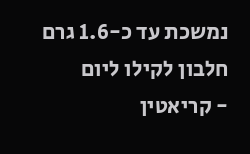נמשכת עד כ-1.6 גרם חלבון לקילו ליום
- קריאטין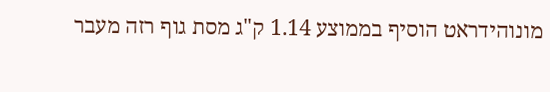מונוהידראט הוסיף בממוצע 1.14 ק"ג מסת גוף רזה מעבר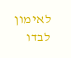לאימון לבדו